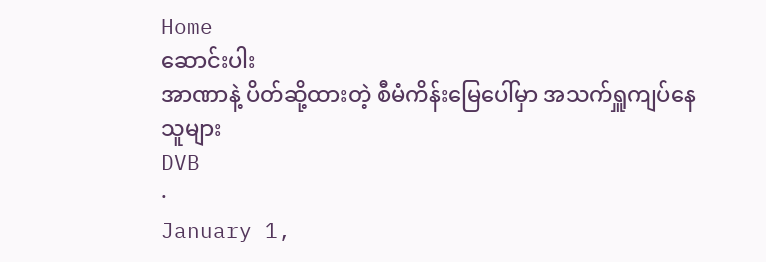Home
ဆောင်းပါး
အာဏာနဲ့ ပိတ်ဆို့ထားတဲ့ စီမံကိန်းမြေပေါ်မှာ အသက်ရှူကျပ်နေသူများ
DVB
·
January 1,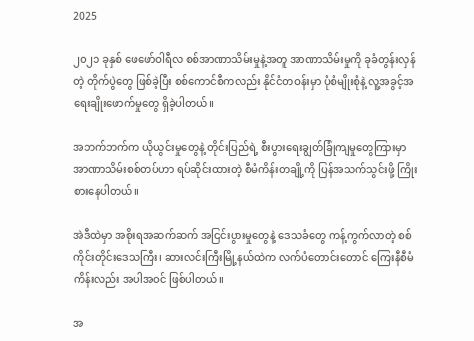2025

၂၀၂၁ ခုနှစ် ဖေဖော်ဝါရီလ စစ်အာဏာသိမ်းမှုနဲ့အတူ အာဏာသိမ်းမှုကို ခုခံတွန်းလှန်တဲ့ တိုက်ပွဲတွေ ဖြစ်ခဲ့ပြီး စစ်ကောင်စီကလည်း နိုင်ငံတဝန်းမှာ ပုံစံမျိုးစုံနဲ့ လူ့အခွင့်အရေးချိုးဖောက်မှုတွေ ရှိခဲ့ပါတယ်။

အဘက်ဘက်က ယိုယွင်းမှုတွေနဲ့ တိုင်းပြည်ရဲ့ စီးပွားရေးချွတ်ခြုံကျမှုတွေကြားမှာ အာဏာသိမ်းစစ်တပ်ဟာ ရပ်ဆိုင်းထားတဲ့ စီမံကိန်းတချို့ကို ပြန်အသက်သွင်းဖို့ ကြိုးစားနေပါတယ်။

အဲဒီထဲမှာ အစိုးရအဆက်ဆက် အငြင်းပွားမှုတွေနဲ့ ဒေသခံတွေ ကန့်ကွက်လာတဲ့ စစ်ကိုင်းတိုင်းဒေသကြီး၊ ဆားလင်းကြီးမြို့နယ်ထဲက လက်ပံတောင်းတောင် ကြေးနီစီမံကိန်းလည်း အပါအဝင် ဖြစ်ပါတယ်။

အ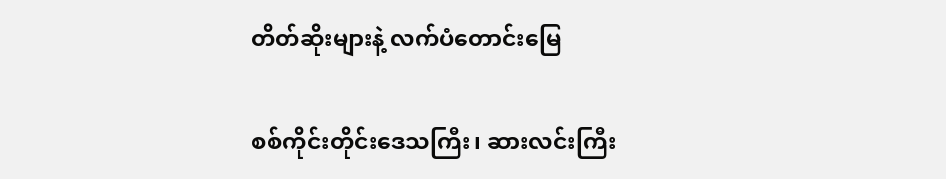တိတ်ဆိုးများနဲ့ လက်ပံတောင်းမြေ

စစ်ကိုင်းတိုင်းဒေသကြီး၊ ဆားလင်းကြီး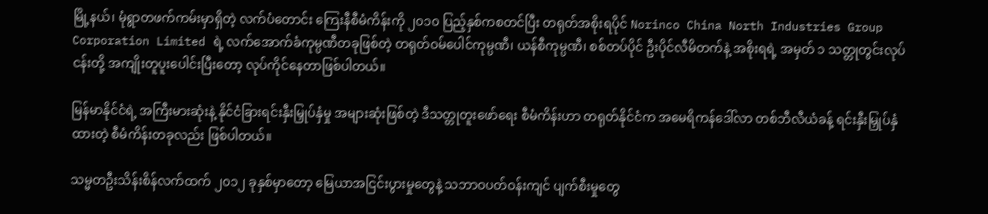မြို့နယ်၊ မုံရွာတဖက်ကမ်းမှာရှိတဲ့ လက်ပံတောင်း ကြေးနီစီမံကိန်းကို ၂၀၁၀ ပြည့်နှစ်ကစတင်ပြီး တရုတ်အစိုးရပိုင် Norinco China North Industries Group Corporation Limited ရဲ့ လက်အောက်ခံကုမ္ပဏီတခုဖြစ်တဲ့ တရုတ်ဝမ်ပေါင်ကုမ္ပဏီ၊ ယန်စီကုမ္ပဏီ၊ စစ်တပ်ပိုင် ဦးပိုင်လီမိတက်နဲ့ အစိုးရရဲ့ အမှတ် ၁ သတ္တုတွင်းလုပ်ငန်းတို့ အကျိုးတူပူးပေါင်းပြီးတော့ လုပ်ကိုင်နေတာဖြစ်ပါတယ်။

မြန်မာနိုင်ငံရဲ့ အကြီးမားဆုံးနဲ့ နိုင်ငံခြားရင်းနှီးမြှုပ်နှံမှု အများဆုံးဖြစ်တဲ့ ဒီသတ္တုတူးဖော်ရေး စီမံကိန်းဟာ တရုတ်နိုင်ငံက အမေရိကန်ဒေါ်လာ တစ်ဘီလီယံခန့် ရင်းနှီးမြှုပ်နှံထားတဲ့ စီမံကိန်းတခုလည်း ဖြစ်ပါတယ်။

သမ္မတဦးသိန်းစိန်လက်ထက် ၂၀၁၂ ခုနှစ်မှာတော့ မြေယာအငြင်းပွားမှုတွေနဲ့ သဘာဝပတ်ဝန်းကျင် ပျက်စီးမှုတွေ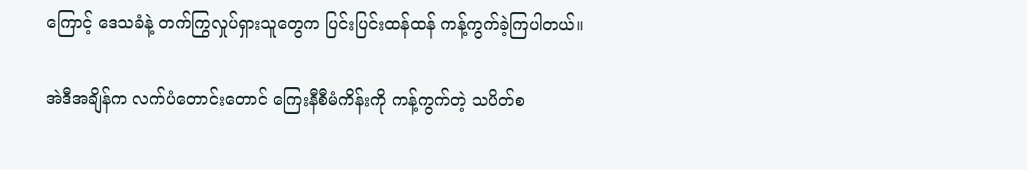ကြောင့် ဒေသခံနဲ့ တက်ကြွလှုပ်ရှားသူတွေက ပြင်းပြင်းထန်ထန် ကန့်ကွက်ခဲ့ကြပါတယ်။

အဲဒီအချိန်က လက်ပံတောင်းတောင် ကြေးနီစီမံကိန်းကို ကန့်ကွက်တဲ့ သပိတ်စ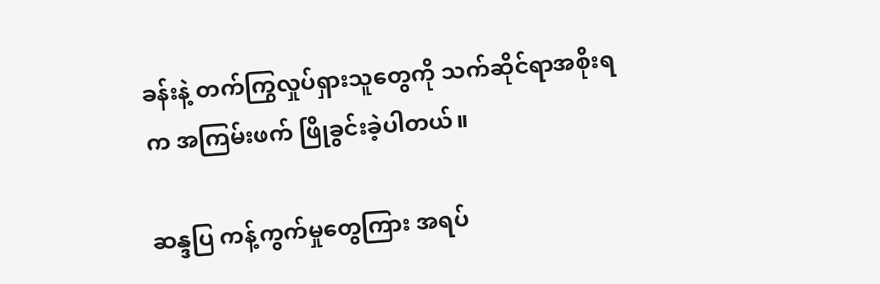ခန်းနဲ့ တက်ကြွလှုပ်ရှားသူတွေကို သက်ဆိုင်ရာအစိုးရက အကြမ်းဖက် ဖြိုခွင်းခဲ့ပါတယ်။

ဆန္ဒပြ ကန့်ကွက်မှုတွေကြား အရပ်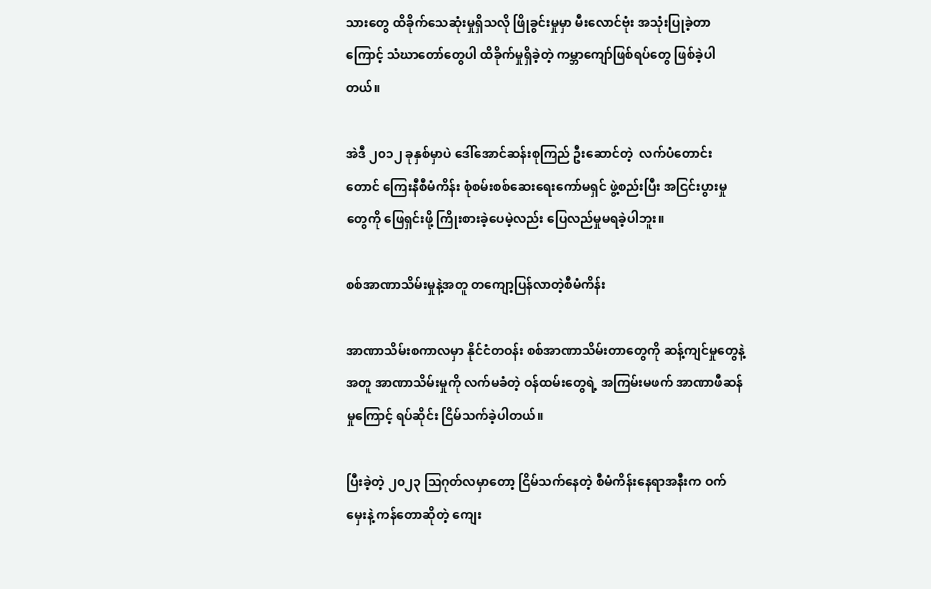သားတွေ ထိခိုက်သေဆုံးမှုရှိသလို ဖြိုခွင်းမှုမှာ မီးလောင်ဗုံး အသုံးပြုခဲ့တာကြောင့် သံဃာတော်တွေပါ ထိခိုက်မှုရှိခဲ့တဲ့ ကမ္ဘာကျော်ဖြစ်ရပ်တွေ ဖြစ်ခဲ့ပါတယ်။

အဲဒီ ၂၀၁၂ ခုနှစ်မှာပဲ ဒေါ်အောင်ဆန်းစုကြည် ဦးဆောင်တဲ့  လက်ပံတောင်းတောင် ကြေးနီစီမံကိန်း စုံစမ်းစစ်ဆေးရေးကော်မရှင် ဖွဲ့စည်းပြီး အငြင်းပွားမှုတွေကို ဖြေရှင်းဖို့ ကြိုးစားခဲ့ပေမဲ့လည်း ပြေလည်မှုမရခဲ့ပါဘူး။

စစ်အာဏာသိမ်းမှုနဲ့အတူ တကျော့ပြန်လာတဲ့စီမံကိန်း

အာဏာသိမ်းစကာလမှာ နိုင်ငံတဝန်း စစ်အာဏာသိမ်းတာတွေကို ဆန့်ကျင်မှုတွေနဲ့အတူ အာဏာသိမ်းမှုကို လက်မခံတဲ့ ဝန်ထမ်းတွေရဲ့ အကြမ်းမဖက် အာဏာဖီဆန်မှုကြောင့် ရပ်ဆိုင်း ငြိမ်သက်ခဲ့ပါတယ်။

ပြီးခဲ့တဲ့ ၂၀၂၃ ဩဂုတ်လမှာတော့ ငြိမ်သက်နေတဲ့ စီမံကိန်းနေရာအနီးက ဝက်မှေးနဲ့ ကန်တောဆိုတဲ့ ကျေး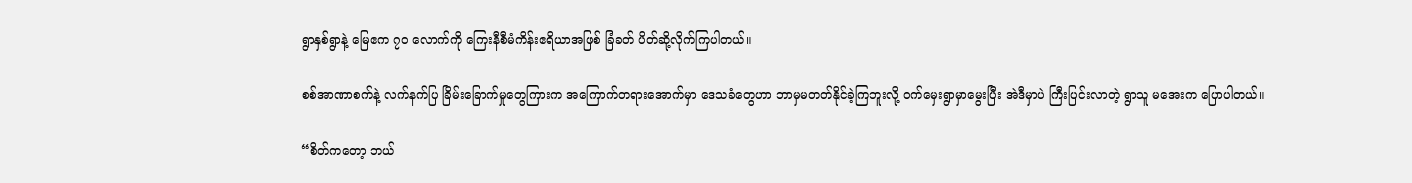ရွာနှစ်ရွာနဲ့ မြေဧက ၇၀ လောက်ကို ကြေးနီစီမံကိန်းဧရိယာအဖြစ် ခြံခတ် ပိတ်ဆို့လိုက်ကြပါတယ်။

စစ်အာဏာစက်နဲ့ လက်နက်ပြ ခြိမ်းခြောက်မှုတွေကြားက အကြောက်တရားအောက်မှာ ဒေသခံတွေဟာ ဘာမှမတတ်နိုင်ခဲ့ကြဘူးလို့ ဝက်မှေးရွာမှာမွေးပြီး အဲဒီမှာပဲ ကြီးပြင်းလာတဲ့ ရွာသူ မအေးက ပြောပါတယ်။

“စိတ်ကတော့ ဘယ်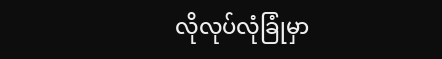လိုလုပ်လုံခြုံမှာ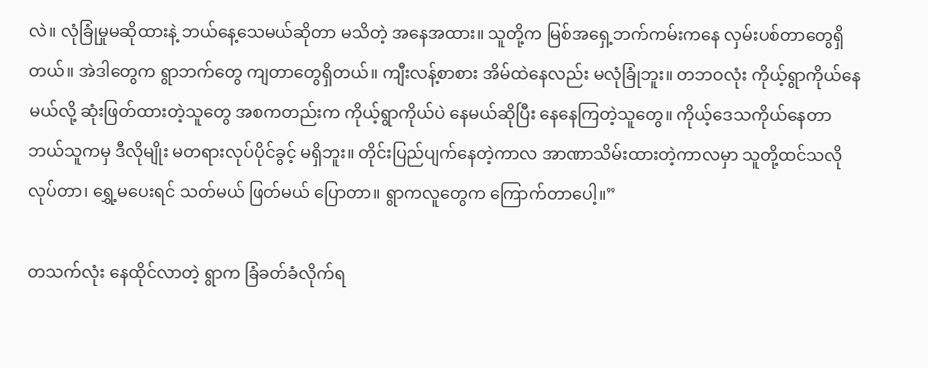လဲ။ လုံခြုံမှုမဆိုထားနဲ့ ဘယ်နေ့သေမယ်ဆိုတာ မသိတဲ့ အနေအထား။ သူတို့က မြစ်အရှေ့ဘက်ကမ်းကနေ လှမ်းပစ်တာတွေရှိတယ်။ အဲဒါတွေက ရွာဘက်တွေ ကျတာတွေရှိတယ်။ ကျီးလန့်စာစား အိမ်ထဲနေလည်း မလုံခြုံဘူး။ တဘဝလုံး ကိုယ့်ရွာကိုယ်နေမယ်လို့ ဆုံးဖြတ်ထားတဲ့သူတွေ အစကတည်းက ကိုယ့်ရွာကိုယ်ပဲ နေမယ်ဆိုပြီး နေနေကြတဲ့သူတွေ။ ကိုယ့်ဒေသကိုယ်နေတာ ဘယ်သူကမှ ဒီလိုမျိုး မတရားလုပ်ပိုင်ခွင့် မရှိဘူး။ တိုင်းပြည်ပျက်နေတဲ့ကာလ အာဏာသိမ်းထားတဲ့ကာလမှာ သူတို့ထင်သလိုလုပ်တာ၊ ရွှေ့မပေးရင် သတ်မယ် ဖြတ်မယ် ပြောတာ။ ရွာကလူတွေက ကြောက်တာပေါ့။”

တသက်လုံး နေထိုင်လာတဲ့ ရွာက ခြံခတ်ခံလိုက်ရ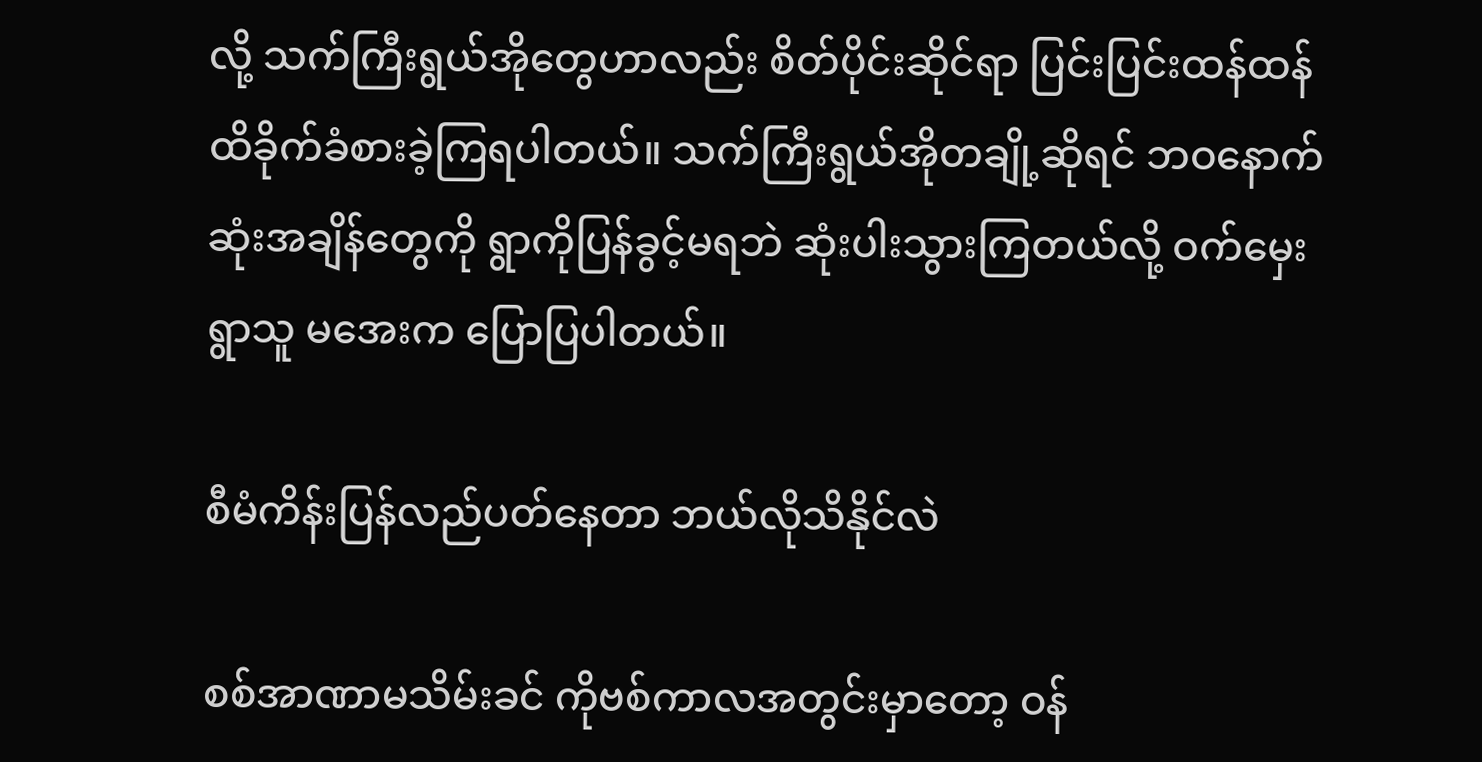လို့ သက်ကြီးရွယ်အိုတွေဟာလည်း စိတ်ပိုင်းဆိုင်ရာ ပြင်းပြင်းထန်ထန် ထိခိုက်ခံစားခဲ့ကြရပါတယ်။ သက်ကြီးရွယ်အိုတချို့ဆိုရင် ဘဝနောက်ဆုံးအချိန်တွေကို ရွာကိုပြန်ခွင့်မရဘဲ ဆုံးပါးသွားကြတယ်လို့ ဝက်မှေးရွာသူ မအေးက ပြောပြပါတယ်။

စီမံကိန်းပြန်လည်ပတ်နေတာ ဘယ်လိုသိနိုင်လဲ

စစ်အာဏာမသိမ်းခင် ကိုဗစ်ကာလအတွင်းမှာတော့ ဝန်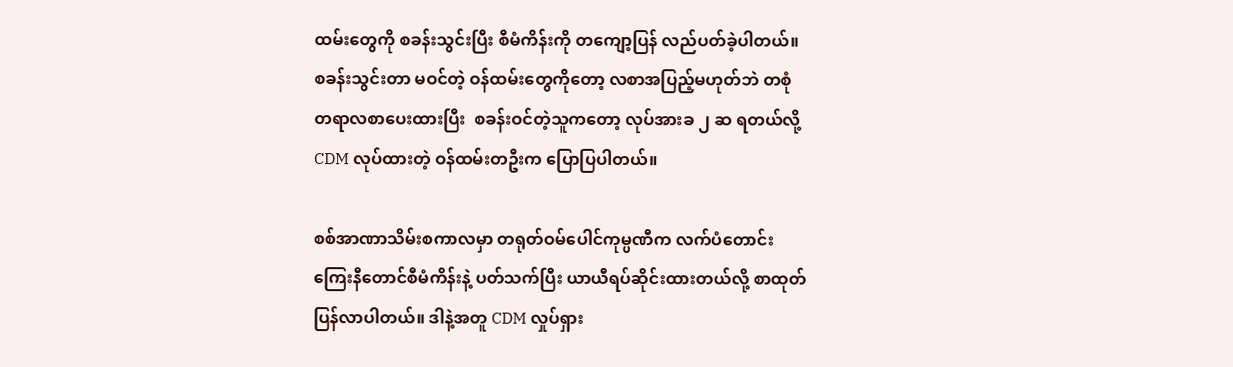ထမ်းတွေကို စခန်းသွင်းပြီး စီမံကိန်းကို တကျော့ပြန် လည်ပတ်ခဲ့ပါတယ်။ စခန်းသွင်းတာ မဝင်တဲ့ ဝန်ထမ်းတွေကိုတော့ လစာအပြည့်မဟုတ်ဘဲ တစုံတရာလစာပေးထားပြီး  စခန်းဝင်တဲ့သူကတော့ လုပ်အားခ ၂ ဆ ရတယ်လို့ CDM လုပ်ထားတဲ့ ဝန်ထမ်းတဦးက ပြောပြပါတယ်။

စစ်အာဏာသိမ်းစကာလမှာ တရုတ်ဝမ်ပေါင်ကုမ္ပဏီက လက်ပံတောင်း ကြေးနီတောင်စီမံကိန်းနဲ့ ပတ်သက်ပြီး ယာယီရပ်ဆိုင်းထားတယ်လို့ စာထုတ်ပြန်လာပါတယ်။ ဒါနဲ့အတူ CDM လှုပ်ရှား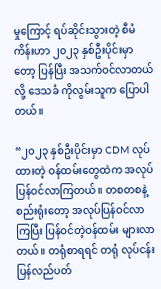မှုကြောင့် ရပ်ဆိုင်းသွားတဲ့ စီမံကိန်းဟာ ၂၀၂၃ နှစ်ဦးပိုင်းမှာတော့ ပြန်ပြီး အသက်ဝင်လာတယ်လို့ ဒေသခံ ကိုလွမ်းသူက ပြောပါတယ်။

“၂၀၂၃ နှစ်ဦးပိုင်းမှာ CDM လုပ်ထားတဲ့ ဝန်ထမ်းတွေထဲက အလုပ်ပြန်ဝင်လာကြတယ်။ တစတစနဲ့ စည်းရုံးတော့ အလုပ်ပြန်ဝင်လာကြပြီး ပြန်ဝင်တဲ့ဝန်ထမ်း များလာတယ်။ တရုံစာရရင် တရုံ လုပ်ငန်းပြန်လည်ပတ်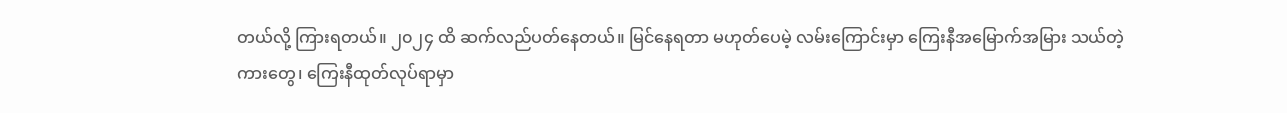တယ်လို့ ကြားရတယ်။ ၂၀၂၄ ထိ ဆက်လည်ပတ်နေတယ်။ မြင်နေရတာ မဟုတ်ပေမဲ့ လမ်းကြောင်းမှာ ကြေးနီအမြောက်အမြား သယ်တဲ့ကားတွေ၊ ကြေးနီထုတ်လုပ်ရာမှာ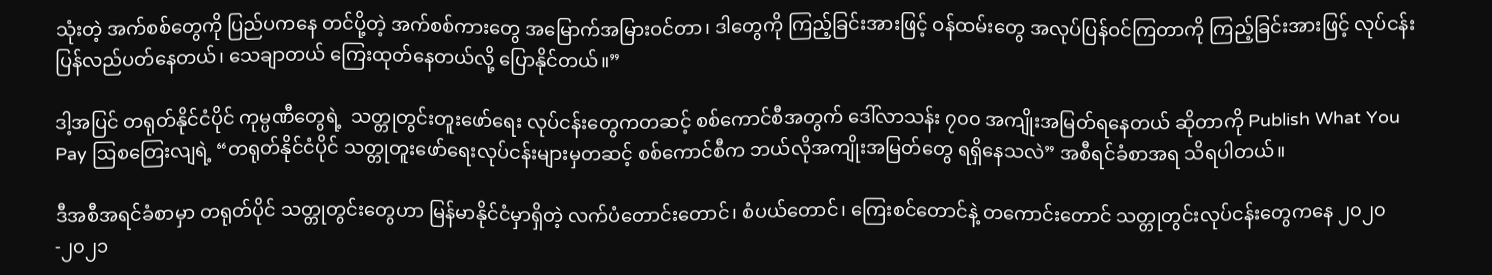သုံးတဲ့ အက်စစ်တွေကို ပြည်ပကနေ တင်ပို့တဲ့ အက်စစ်ကားတွေ အမြောက်အမြားဝင်တာ၊ ဒါတွေကို ကြည့်ခြင်းအားဖြင့် ဝန်ထမ်းတွေ အလုပ်ပြန်ဝင်ကြတာကို ကြည့်ခြင်းအားဖြင့် လုပ်ငန်းပြန်လည်ပတ်နေတယ်၊ သေချာတယ် ကြေးထုတ်နေတယ်လို့ ပြောနိုင်တယ်။”

ဒါ့အပြင် တရုတ်နိုင်ငံပိုင် ကုမ္ပဏီတွေရဲ့  သတ္တုတွင်းတူးဖော်ရေး လုပ်ငန်းတွေကတဆင့် စစ်ကောင်စီအတွက် ဒေါ်လာသန်း ၇၀၀ အကျိုးအမြတ်ရနေတယ် ဆိုတာကို Publish What You Pay ဩစတြေးလျရဲ့ “တရုတ်နိုင်ငံပိုင် သတ္တုတူးဖော်ရေးလုပ်ငန်းများမှတဆင့် စစ်ကောင်စီက ဘယ်လိုအကျိုးအမြတ်တွေ ရရှိနေသလဲ” အစီရင်ခံစာအရ သိရပါတယ်။

ဒီအစီအရင်ခံစာမှာ တရုတ်ပိုင် သတ္တုတွင်းတွေဟာ မြန်မာနိုင်ငံမှာရှိတဲ့ လက်ပံတောင်းတောင်၊ စံပယ်တောင်၊ ကြေးစင်တောင်နဲ့ တကောင်းတောင် သတ္တုတွင်းလုပ်ငန်းတွေကနေ ၂၀၂၀-၂၀၂၁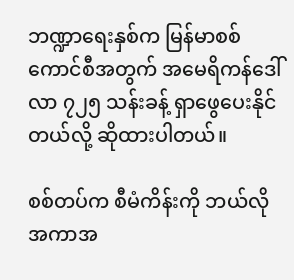ဘဏ္ဍာရေးနှစ်က မြန်မာစစ်ကောင်စီအတွက် အမေရိကန်ဒေါ်လာ ၇၂၅ သန်းခန့် ရှာဖွေပေးနိုင်တယ်လို့ ဆိုထားပါတယ်။

စစ်တပ်က စီမံကိန်းကို ဘယ်လိုအကာအ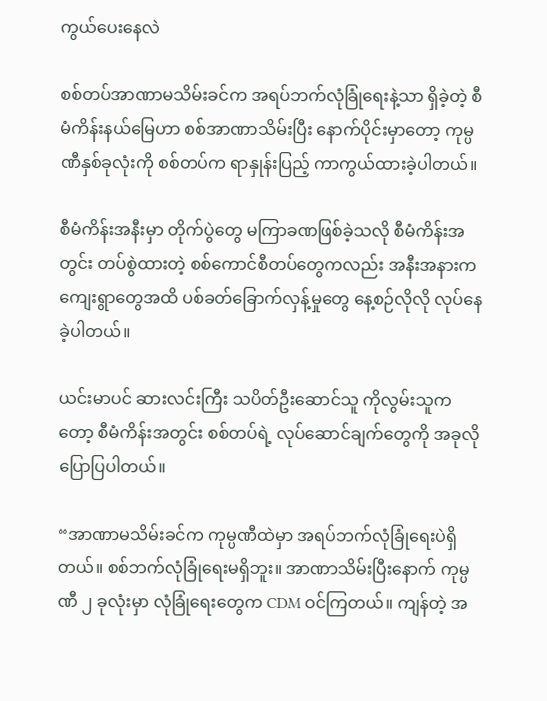ကွယ်ပေးနေလဲ

စစ်တပ်အာဏာမသိမ်းခင်က အရပ်ဘက်လုံခြုံရေးနဲ့သာ ရှိခဲ့တဲ့ စီမံကိန်းနယ်မြေဟာ စစ်အာဏာသိမ်းပြီး နောက်ပိုင်းမှာတော့ ကုမ္ပဏီနှစ်ခုလုံးကို စစ်တပ်က ရာနှုန်းပြည့် ကာကွယ်ထားခဲ့ပါတယ်။

စီမံကိန်းအနီးမှာ တိုက်ပွဲတွေ မကြာခဏဖြစ်ခဲ့သလို စီမံကိန်းအတွင်း တပ်စွဲထားတဲ့ စစ်ကောင်စီတပ်တွေကလည်း အနီးအနားက ကျေးရွာတွေအထိ ပစ်ခတ်ခြောက်လှန့်မှုတွေ နေ့စဉ်လိုလို လုပ်နေခဲ့ပါတယ်။

ယင်းမာပင် ဆားလင်းကြီး သပိတ်ဦးဆောင်သူ ကိုလွမ်းသူကတော့ စီမံကိန်းအတွင်း စစ်တပ်ရဲ့ လုပ်ဆောင်ချက်တွေကို အခုလိုပြောပြပါတယ်။

“အာဏာမသိမ်းခင်က ကုမ္ပဏီထဲမှာ အရပ်ဘက်လုံခြုံရေးပဲရှိတယ်။ စစ်ဘက်လုံခြုံရေးမရှိဘူး။ အာဏာသိမ်းပြီးနောက် ကုမ္ပဏီ ၂ ခုလုံးမှာ လုံခြုံရေးတွေက CDM ဝင်ကြတယ်။ ကျန်တဲ့ အ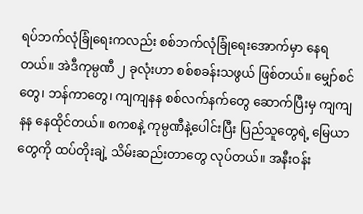ရပ်ဘက်လုံခြုံရေးကလည်း စစ်ဘက်လုံခြုံရေးအောက်မှာ နေရတယ်။ အဲဒီကုမ္ပဏီ ၂ ခုလုံးဟာ စစ်စခန်းသဖွယ် ဖြစ်တယ်။ မျှော်စင်တွေ၊ ဘန်ကာတွေ၊ ကျကျနန စစ်လက်နက်တွေ ဆောက်ပြီးမှ ကျကျနန နေထိုင်တယ်။ စကစနဲ့ ကုမ္ပဏီနဲ့ပေါင်းပြီး ပြည်သူတွေရဲ့ မြေယာတွေကို ထပ်တိုးချဲ့ သိမ်းဆည်းတာတွေ လုပ်တယ်။ အနီးဝန်း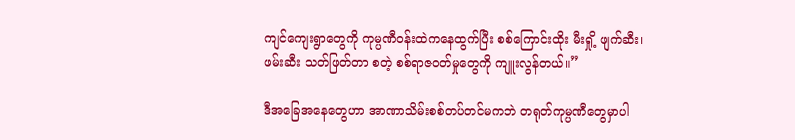ကျင်ကျေးရွာတွေကို ကုမ္ပဏီဝန်းထဲကနေထွက်ပြီး စစ်ကြောင်းထိုး မီးရှို့ ဖျက်ဆီး၊ ဖမ်းဆီး သတ်ဖြတ်တာ စတဲ့ စစ်ရာဇဝတ်မှုတွေကို ကျူးလွန်တယ်။”

ဒီအခြေအနေတွေဟာ အာဏာသိမ်းစစ်တပ်တင်မကဘဲ တရုတ်ကုမ္ပဏီတွေမှာပါ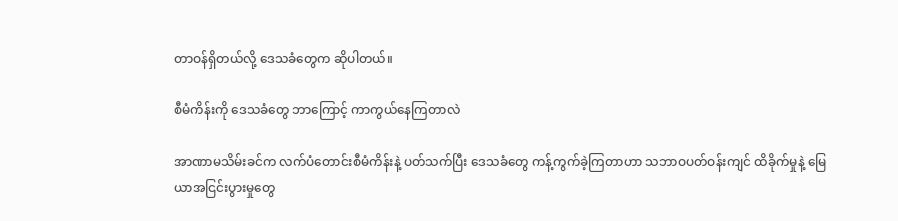တာဝန်ရှိတယ်လို့ ဒေသခံတွေက ဆိုပါတယ်။

စီမံကိန်းကို ဒေသခံတွေ ဘာကြောင့် ကာကွယ်နေကြတာလဲ

အာဏာမသိမ်းခင်က လက်ပံတောင်းစီမံကိန်းနဲ့ ပတ်သက်ပြီး ဒေသခံတွေ ကန့်ကွက်ခဲ့ကြတာဟာ သဘာဝပတ်ဝန်းကျင် ထိခိုက်မှုနဲ့ မြေယာအငြင်းပွားမှုတွေ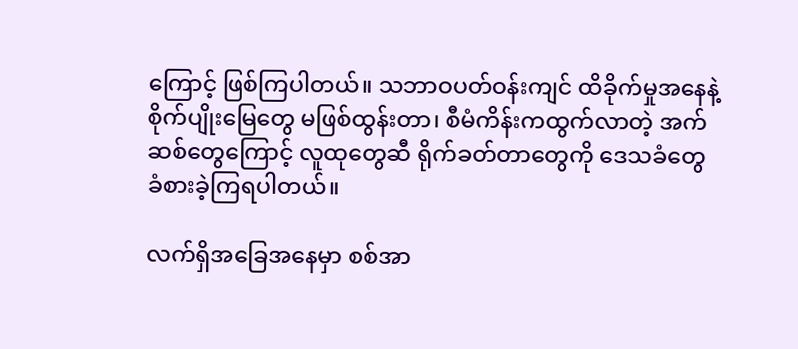ကြောင့် ဖြစ်ကြပါတယ်။ သဘာဝပတ်ဝန်းကျင် ထိခိုက်မှုအနေနဲ့ စိုက်ပျိုးမြေတွေ မဖြစ်ထွန်းတာ၊ စီမံကိန်းကထွက်လာတဲ့ အက်ဆစ်တွေကြောင့် လူထုတွေဆီ ရိုက်ခတ်တာတွေကို ဒေသခံတွေ ခံစားခဲ့ကြရပါတယ်။

လက်ရှိအခြေအနေမှာ စစ်အာ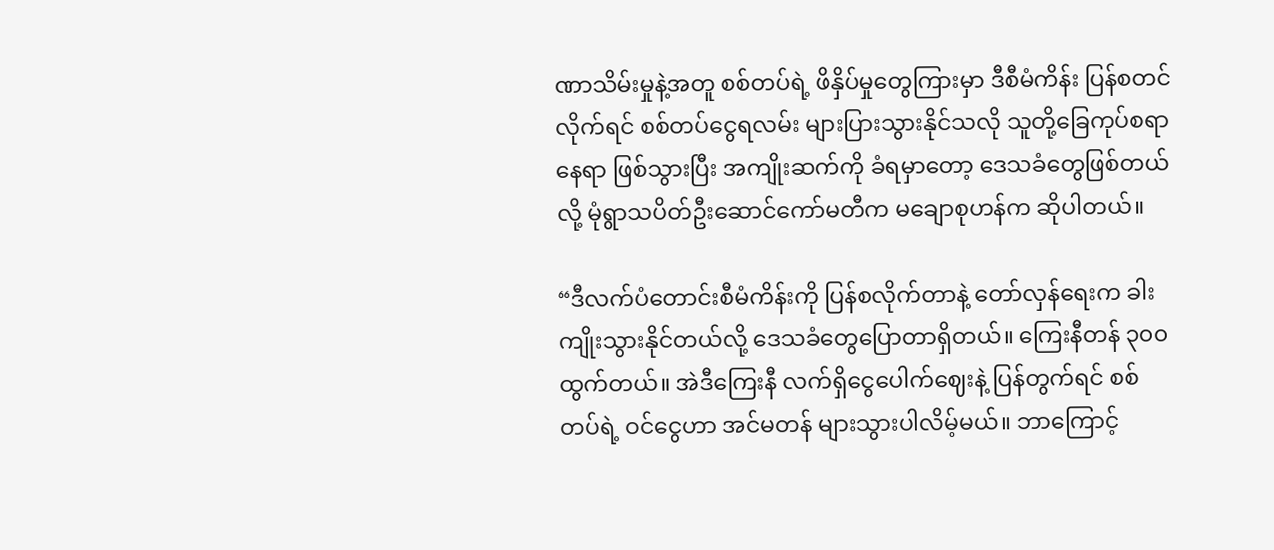ဏာသိမ်းမှုနဲ့အတူ စစ်တပ်ရဲ့ ဖိနှိပ်မှုတွေကြားမှာ ဒီစီမံကိန်း ပြန်စတင်လိုက်ရင် စစ်တပ်ငွေရလမ်း များပြားသွားနိုင်သလို သူတို့ခြေကုပ်စရာနေရာ ဖြစ်သွားပြီး အကျိုးဆက်ကို ခံရမှာတော့ ဒေသခံတွေဖြစ်တယ်လို့ မုံရွာသပိတ်ဦးဆောင်ကော်မတီက မချောစုဟန်က ဆိုပါတယ်။

“ဒီလက်ပံတောင်းစီမံကိန်းကို ပြန်စလိုက်တာနဲ့ တော်လှန်ရေးက ခါးကျိုးသွားနိုင်တယ်လို့ ဒေသခံတွေပြောတာရှိတယ်။ ကြေးနီတန် ၃၀၀ ထွက်တယ်။ အဲဒီကြေးနီ လက်ရှိငွေပေါက်ဈေးနဲ့ ပြန်တွက်ရင် စစ်တပ်ရဲ့ ဝင်ငွေဟာ အင်မတန် များသွားပါလိမ့်မယ်။ ဘာကြောင့်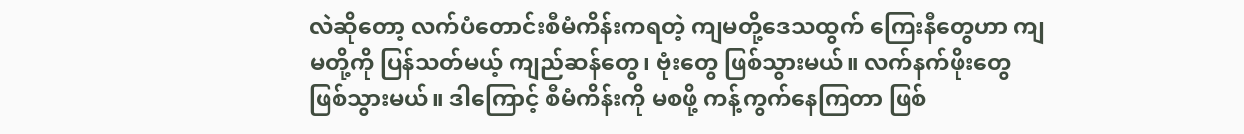လဲဆိုတော့ လက်ပံတောင်းစီမံကိန်းကရတဲ့ ကျမတို့ဒေသထွက် ကြေးနီတွေဟာ ကျမတို့ကို ပြန်သတ်မယ့် ကျည်ဆန်တွေ၊ ဗုံးတွေ ဖြစ်သွားမယ်။ လက်နက်ဖိုးတွေ ဖြစ်သွားမယ်။ ဒါကြောင့် စီမံကိန်းကို မစဖို့ ကန့်ကွက်နေကြတာ ဖြစ်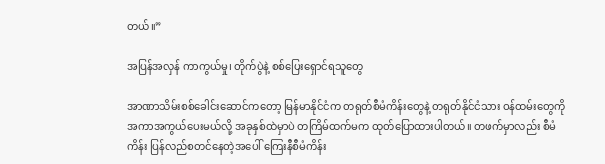တယ်။”

အပြန်အလှန် ကာကွယ်မှု၊ တိုက်ပွဲနဲ့ စစ်ပြေးရှောင်ရသူတွေ

အာဏာသိမ်းစစ်ခေါင်းဆောင်ကတော့ မြန်မာနိုင်ငံက တရုတ်စီမံကိန်းတွေနဲ့ တရုတ်နိုင်ငံသား ဝန်ထမ်းတွေကို အကာအကွယ်ပေးမယ်လို့ အခုနှစ်ထဲမှာပဲ တကြိမ်ထက်မက ထုတ်ပြောထားပါတယ်။ တဖက်မှာလည်း စီမံကိန်း ပြန်လည်စတင်နေတဲ့အပေါ် ကြေးနီစီမံကိန်း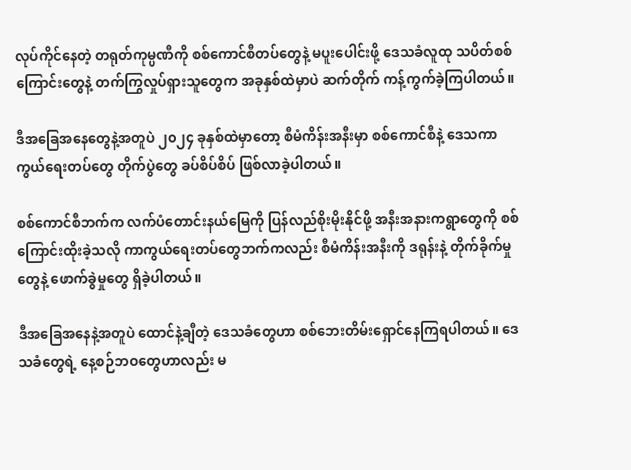လုပ်ကိုင်နေတဲ့ တရုတ်ကုမ္ပဏီကို စစ်ကောင်စီတပ်တွေနဲ့ မပူးပေါင်းဖို့ ဒေသခံလူထု သပိတ်စစ်ကြောင်းတွေနဲ့ တက်ကြွလှုပ်ရှားသူတွေက အခုနှစ်ထဲမှာပဲ ဆက်တိုက် ကန့်ကွက်ခဲ့ကြပါတယ်။

ဒီအခြေအနေတွေနဲ့အတူပဲ ၂၀၂၄ ခုနှစ်ထဲမှာတော့ စီမံကိန်းအနီးမှာ စစ်ကောင်စီနဲ့ ဒေသကာကွယ်ရေးတပ်တွေ တိုက်ပွဲတွေ ခပ်စိပ်စိပ် ဖြစ်လာခဲ့ပါတယ်။

စစ်ကောင်စီဘက်က လက်ပံတောင်းနယ်မြေကို ပြန်လည်စိုးမိုးနိုင်ဖို့ အနီးအနားကရွာတွေကို စစ်ကြောင်းထိုးခဲ့သလို ကာကွယ်ရေးတပ်တွေဘက်ကလည်း စီမံကိန်းအနီးကို ဒရုန်းနဲ့ တိုက်ခိုက်မှုတွေနဲ့ ဖောက်ခွဲမှုတွေ ရှိခဲ့ပါတယ်။

ဒီအခြေအနေနဲ့အတူပဲ ထောင်နဲ့ချီတဲ့ ဒေသခံတွေဟာ စစ်ဘေးတိမ်းရှောင်နေကြရပါတယ်။ ဒေသခံတွေရဲ့ နေ့စဉ်ဘဝတွေဟာလည်း မ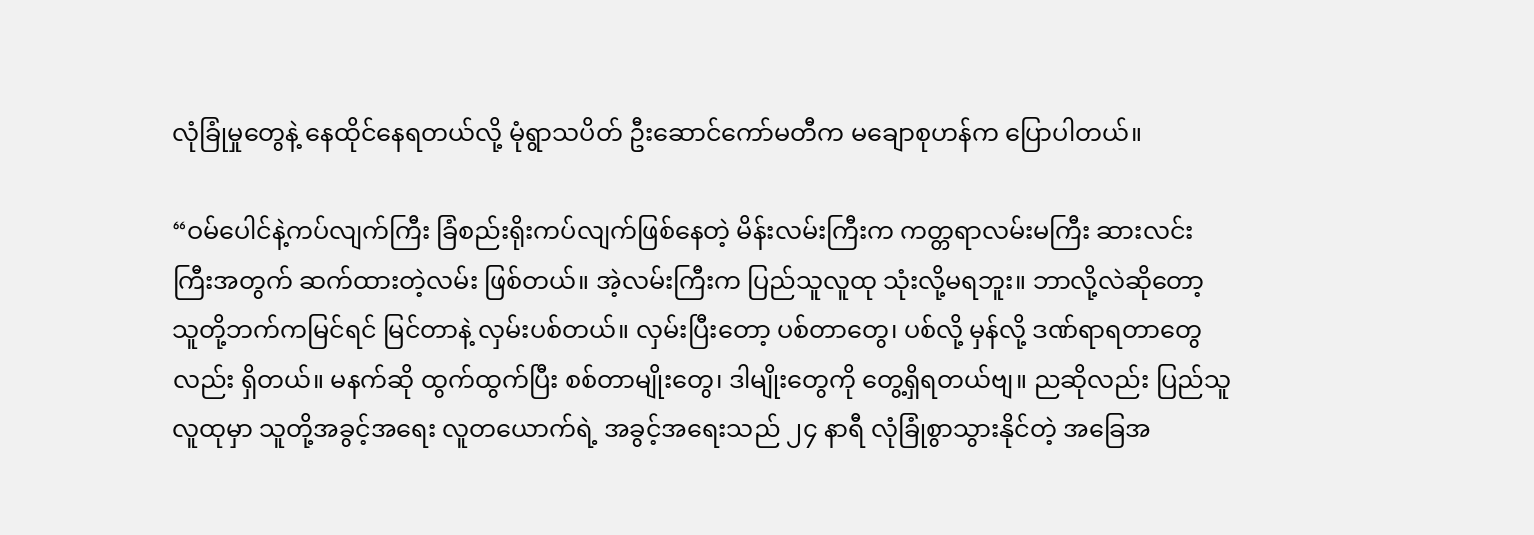လုံခြုံမှုတွေနဲ့ နေထိုင်နေရတယ်လို့ မုံရွာသပိတ် ဦးဆောင်ကော်မတီက မချောစုဟန်က ပြောပါတယ်။

“ဝမ်ပေါင်နဲ့ကပ်လျက်ကြီး ခြံစည်းရိုးကပ်လျက်ဖြစ်နေတဲ့ မိန်းလမ်းကြီးက ကတ္တရာလမ်းမကြီး ဆားလင်းကြီးအတွက် ဆက်ထားတဲ့လမ်း ဖြစ်တယ်။ အဲ့လမ်းကြီးက ပြည်သူလူထု သုံးလို့မရဘူး။ ဘာလို့လဲဆိုတော့ သူတို့ဘက်ကမြင်ရင် မြင်တာနဲ့ လှမ်းပစ်တယ်။ လှမ်းပြီးတော့ ပစ်တာတွေ၊ ပစ်လို့ မှန်လို့ ဒဏ်ရာရတာတွေလည်း ရှိတယ်။ မနက်ဆို ထွက်ထွက်ပြီး စစ်တာမျိုးတွေ၊ ဒါမျိုးတွေကို တွေ့ရှိရတယ်ဗျ။ ညဆိုလည်း ပြည်သူလူထုမှာ သူတို့အခွင့်အရေး လူတယောက်ရဲ့ အခွင့်အရေးသည် ၂၄ နာရီ လုံခြုံစွာသွားနိုင်တဲ့ အခြေအ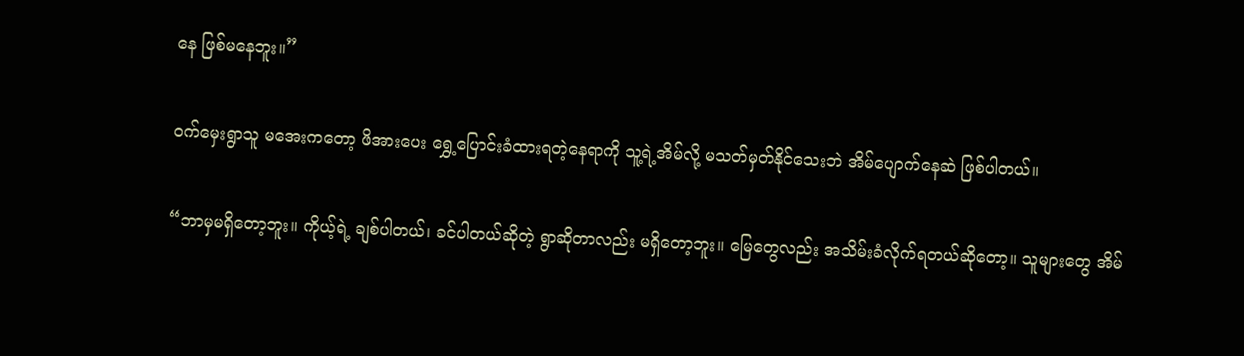နေ ဖြစ်မနေဘူး။”

ဝက်မှေးရွာသူ မအေးကတော့ ဖိအားပေး ရွှေ့ပြောင်းခံထားရတဲ့နေရာကို သူ့ရဲ့အိမ်လို့ မသတ်မှတ်နိုင်သေးဘဲ အိမ်ပျောက်နေဆဲ ဖြစ်ပါတယ်။

“ဘာမှမရှိတော့ဘူး။ ကိုယ့်ရဲ့ ချစ်ပါတယ်၊ ခင်ပါတယ်ဆိုတဲ့ ရွာဆိုတာလည်း မရှိတော့ဘူး။ မြေတွေလည်း အသိမ်းခံလိုက်ရတယ်ဆိုတော့။ သူများတွေ အိမ်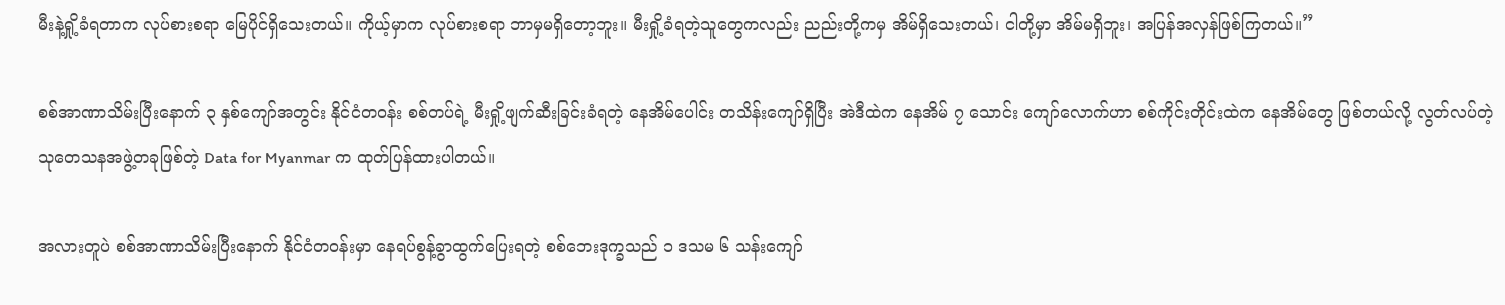မီးနဲ့ရှို့ခံရတာက လုပ်စားစရာ မြေပိုင်ရှိသေးတယ်။ ကိုယ့်မှာက လုပ်စားစရာ ဘာမှမရှိတော့ဘူး။ မီးရှို့ခံရတဲ့သူတွေကလည်း ညည်းတို့ကမှ အိမ်ရှိသေးတယ်၊ ငါတို့မှာ အိမ်မရှိဘူး၊ အပြန်အလှန်ဖြစ်ကြတယ်။”

စစ်အာဏာသိမ်းပြီးနောက် ၃ နှစ်ကျော်အတွင်း နိုင်ငံတဝန်း စစ်တပ်ရဲ့ မီးရှို့ဖျက်ဆီးခြင်းခံရတဲ့ နေအိမ်ပေါင်း တသိန်းကျော်ရှိပြီး အဲဒီထဲက နေအိမ် ၇ သောင်း ကျော်လောက်ဟာ စစ်ကိုင်းတိုင်းထဲက နေအိမ်တွေ ဖြစ်တယ်လို့ လွတ်လပ်တဲ့ သုတေသနအဖွဲ့တခုဖြစ်တဲ့ Data for Myanmar က ထုတ်ပြန်ထားပါတယ်။

အလားတူပဲ စစ်အာဏာသိမ်းပြီးနောက် နိုင်ငံတဝန်းမှာ နေရပ်စွန့်ခွာထွက်ပြေးရတဲ့ စစ်ဘေးဒုက္ခသည် ၁ ဒသမ ၆ သန်းကျော်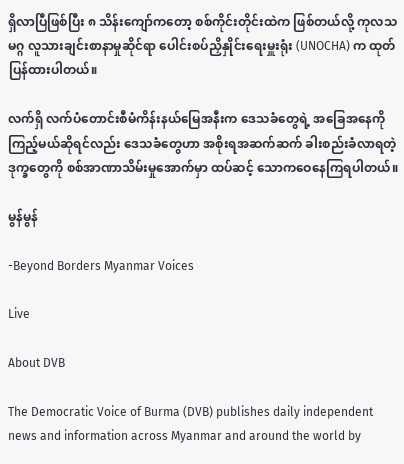ရှိလာပြီဖြစ်ပြီး ၈ သိန်းကျော်ကတော့ စစ်ကိုင်းတိုင်းထဲက ဖြစ်တယ်လို့ ကုလသမဂ္ဂ လူသားချင်းစာနာမှုဆိုင်ရာ ပေါင်းစပ်ညှိနှိုင်းရေးမှူးရုံး (UNOCHA) က ထုတ်ပြန်ထားပါတယ်။

လက်ရှိ လက်ပံတောင်းစီမံကိန်းနယ်မြေအနီးက ဒေသခံတွေရဲ့ အခြေအနေကို ကြည့်မယ်ဆိုရင်လည်း ဒေသခံတွေဟာ အစိုးရအဆက်ဆက် ခါးစည်းခံလာရတဲ့ ဒုက္ခတွေကို စစ်အာဏာသိမ်းမှုအောက်မှာ ထပ်ဆင့် သောကဝေနေကြရပါတယ်။

မွန်မွန်

-Beyond Borders Myanmar Voices

Live

About DVB

The Democratic Voice of Burma (DVB) publishes daily independent news and information across Myanmar and around the world by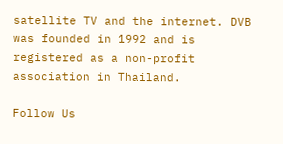satellite TV and the internet. DVB was founded in 1992 and is registered as a non-profit association in Thailand.

Follow Us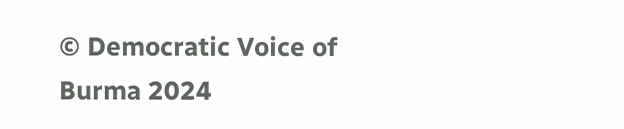© Democratic Voice of Burma 2024